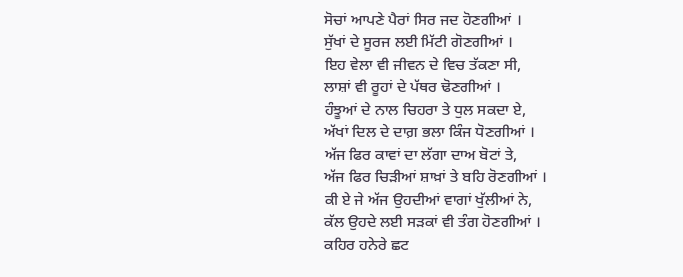ਸੋਚਾਂ ਆਪਣੇ ਪੈਰਾਂ ਸਿਰ ਜਦ ਹੋਣਗੀਆਂ ।
ਸੁੱਖਾਂ ਦੇ ਸੂਰਜ ਲਈ ਮਿੱਟੀ ਗੋਣਗੀਆਂ ।
ਇਹ ਵੇਲਾ ਵੀ ਜੀਵਨ ਦੇ ਵਿਚ ਤੱਕਣਾ ਸੀ,
ਲਾਸ਼ਾਂ ਵੀ ਰੂਹਾਂ ਦੇ ਪੱਥਰ ਢੋਣਗੀਆਂ ।
ਹੰਝੂਆਂ ਦੇ ਨਾਲ ਚਿਹਰਾ ਤੇ ਧੁਲ ਸਕਦਾ ਏ,
ਅੱਖਾਂ ਦਿਲ ਦੇ ਦਾਗ਼ ਭਲਾ ਕਿੰਜ ਧੋਣਗੀਆਂ ।
ਅੱਜ ਫਿਰ ਕਾਵਾਂ ਦਾ ਲੱਗਾ ਦਾਅ ਬੋਟਾਂ ਤੇ,
ਅੱਜ ਫਿਰ ਚਿੜੀਆਂ ਸ਼ਾਖ਼ਾਂ ਤੇ ਬਹਿ ਰੋਣਗੀਆਂ ।
ਕੀ ਏ ਜੇ ਅੱਜ ਉਹਦੀਆਂ ਵਾਗਾਂ ਖੁੱਲੀਆਂ ਨੇ,
ਕੱਲ ਉਹਦੇ ਲਈ ਸੜਕਾਂ ਵੀ ਤੰਗ ਹੋਣਗੀਆਂ ।
ਕਹਿਰ ਹਨੇਰੇ ਛਟ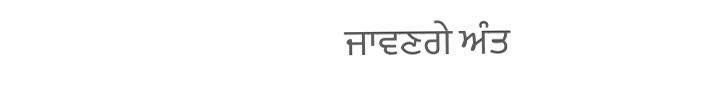ਜਾਵਣਗੇ ਅੰਤ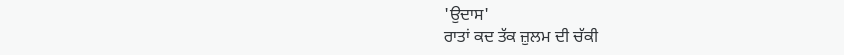'ਉਦਾਸ'
ਰਾਤਾਂ ਕਦ ਤੱਕ ਜ਼ੁਲਮ ਦੀ ਚੱਕੀ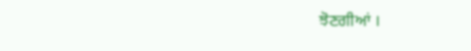ਝੋਣਗੀਆਂ ।